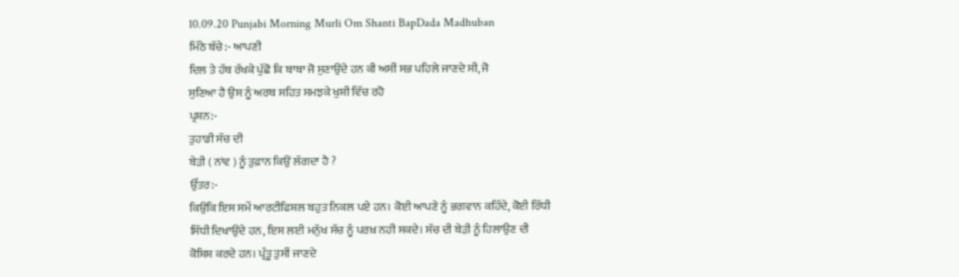10.09.20 Punjabi Morning Murli Om Shanti BapDada Madhuban
ਮਿੱਠੇ ਬੱਚੇ:- ਆਪਣੀ
ਦਿਲ ਤੇ ਹੱਥ ਰੱਖਕੇ ਪੁੱਛੋ ਕਿ ਬਾਬਾ ਜੋ ਸੁਣਾਉਂਦੇ ਹਨ ਕੀ ਅਸੀਂ ਸਭ ਪਹਿਲੇ ਜਾਣਦੇ ਸੀ, ਜੋ
ਸੁਣਿਆ ਹੈ ਉਸ ਨੂੰ ਅਰਥ ਸਹਿਤ ਸਮਝਕੇ ਖੁਸ਼ੀ ਵਿੱਚ ਰਹੋ
ਪ੍ਰਸ਼ਨ:-
ਤੁਹਾਡੀ ਸੱਚ ਦੀ
ਬੇੜੀ ( ਨਾਂਵ ) ਨੂੰ ਤੁਫ਼ਾਨ ਕਿਉਂ ਲੱਗਦਾ ਹੈ ?
ਉੱਤਰ:-
ਕਿਉਂਕਿ ਇਸ ਸਮੇਂ ਆਰਟੀਫਿਸ਼ਲ ਬਹੁਤ ਨਿਕਲ ਪਏ ਹਨ। ਕੋਈ ਆਪਣੇ ਨੂੰ ਭਗਵਾਨ ਕਹਿੰਦੇ, ਕੋਈ ਰਿੱਧੀ
ਸਿੱਧੀ ਦਿਖਾਉਂਦੇ ਹਨ, ਇਸ ਲਈ ਮਨੁੱਖ ਸੱਚ ਨੂੰ ਪਰਖ਼ ਨਹੀ ਸਕਦੇ। ਸੱਚ ਦੀ ਬੇੜੀ ਨੂੰ ਹਿਲਾਉਣ ਦੀ
ਕੋਸ਼ਿਸ਼ ਕਰਦੇ ਹਨ। ਪ੍ਰੰਤੂ ਤੁਸੀਂ ਜਾਣਦੇ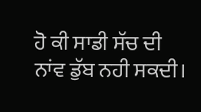ਹੋ ਕੀ ਸਾਡੀ ਸੱਚ ਦੀ ਨਾਂਵ ਡੁੱਬ ਨਹੀ ਸਕਦੀ।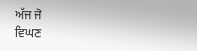ਅੱਜ ਜੋ
ਵਿਘਣ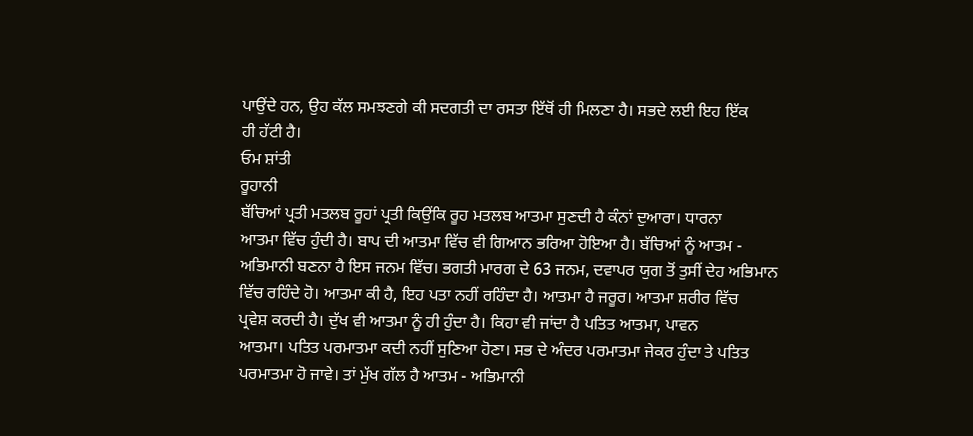ਪਾਉਂਦੇ ਹਨ, ਉਹ ਕੱਲ ਸਮਝਣਗੇ ਕੀ ਸਦਗਤੀ ਦਾ ਰਸਤਾ ਇੱਥੋਂ ਹੀ ਮਿਲਣਾ ਹੈ। ਸਭਦੇ ਲਈ ਇਹ ਇੱਕ
ਹੀ ਹੱਟੀ ਹੈ।
ਓਮ ਸ਼ਾਂਤੀ
ਰੂਹਾਨੀ
ਬੱਚਿਆਂ ਪ੍ਰਤੀ ਮਤਲਬ ਰੂਹਾਂ ਪ੍ਰਤੀ ਕਿਉਂਕਿ ਰੂਹ ਮਤਲਬ ਆਤਮਾ ਸੁਣਦੀ ਹੈ ਕੰਨਾਂ ਦੁਆਰਾ। ਧਾਰਨਾ
ਆਤਮਾ ਵਿੱਚ ਹੁੰਦੀ ਹੈ। ਬਾਪ ਦੀ ਆਤਮਾ ਵਿੱਚ ਵੀ ਗਿਆਨ ਭਰਿਆ ਹੋਇਆ ਹੈ। ਬੱਚਿਆਂ ਨੂੰ ਆਤਮ -
ਅਭਿਮਾਨੀ ਬਣਨਾ ਹੈ ਇਸ ਜਨਮ ਵਿੱਚ। ਭਗਤੀ ਮਾਰਗ ਦੇ 63 ਜਨਮ, ਦਵਾਪਰ ਯੁਗ ਤੋਂ ਤੁਸੀਂ ਦੇਹ ਅਭਿਮਾਨ
ਵਿੱਚ ਰਹਿੰਦੇ ਹੋ। ਆਤਮਾ ਕੀ ਹੈ, ਇਹ ਪਤਾ ਨਹੀਂ ਰਹਿੰਦਾ ਹੈ। ਆਤਮਾ ਹੈ ਜਰੂਰ। ਆਤਮਾ ਸ਼ਰੀਰ ਵਿੱਚ
ਪ੍ਰਵੇਸ਼ ਕਰਦੀ ਹੈ। ਦੁੱਖ ਵੀ ਆਤਮਾ ਨੂੰ ਹੀ ਹੁੰਦਾ ਹੈ। ਕਿਹਾ ਵੀ ਜਾਂਦਾ ਹੈ ਪਤਿਤ ਆਤਮਾ, ਪਾਵਨ
ਆਤਮਾ। ਪਤਿਤ ਪਰਮਾਤਮਾ ਕਦੀ ਨਹੀਂ ਸੁਣਿਆ ਹੋਣਾ। ਸਭ ਦੇ ਅੰਦਰ ਪਰਮਾਤਮਾ ਜੇਕਰ ਹੁੰਦਾ ਤੇ ਪਤਿਤ
ਪਰਮਾਤਮਾ ਹੋ ਜਾਵੇ। ਤਾਂ ਮੁੱਖ ਗੱਲ ਹੈ ਆਤਮ - ਅਭਿਮਾਨੀ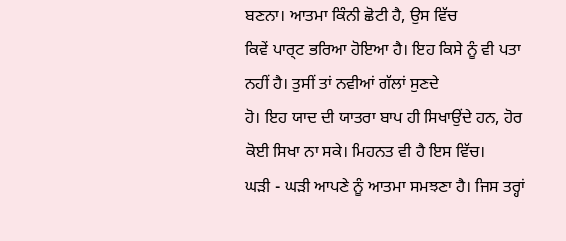ਬਣਨਾ। ਆਤਮਾ ਕਿੰਨੀ ਛੋਟੀ ਹੈ, ਉਸ ਵਿੱਚ
ਕਿਵੇਂ ਪਾਰ੍ਟ ਭਰਿਆ ਹੋਇਆ ਹੈ। ਇਹ ਕਿਸੇ ਨੂੰ ਵੀ ਪਤਾ ਨਹੀਂ ਹੈ। ਤੁਸੀਂ ਤਾਂ ਨਵੀਆਂ ਗੱਲਾਂ ਸੁਣਦੇ
ਹੋ। ਇਹ ਯਾਦ ਦੀ ਯਾਤਰਾ ਬਾਪ ਹੀ ਸਿਖਾਉਂਦੇ ਹਨ, ਹੋਰ ਕੋਈ ਸਿਖਾ ਨਾ ਸਕੇ। ਮਿਹਨਤ ਵੀ ਹੈ ਇਸ ਵਿੱਚ।
ਘੜੀ - ਘੜੀ ਆਪਣੇ ਨੂੰ ਆਤਮਾ ਸਮਝਣਾ ਹੈ। ਜਿਸ ਤਰ੍ਹਾਂ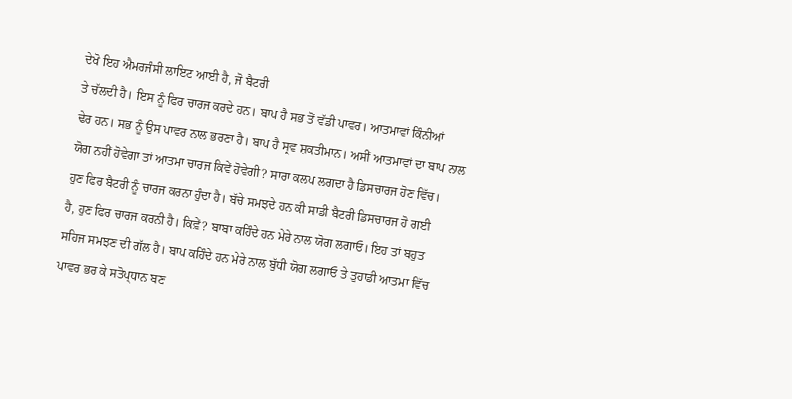ਦੇਖੋ ਇਹ ਐਮਰਜੰਸੀ ਲਾਇਟ ਆਈ ਹੈ, ਜੋ ਬੈਟਰੀ
ਤੇ ਚੱਲਦੀ ਹੈ। ਇਸ ਨੂੰ ਫਿਰ ਚਾਰਜ ਕਰਦੇ ਹਨ। ਬਾਪ ਹੈ ਸਭ ਤੋਂ ਵੱਡੀ ਪਾਵਰ। ਆਤਮਾਵਾਂ ਕਿੰਨੀਆਂ
ਢੇਰ ਹਨ। ਸਭ ਨੂੰ ਉਸ ਪਾਵਰ ਨਾਲ ਭਰਣਾ ਹੈ। ਬਾਪ ਹੈ ਸ੍ਰਵ ਸ਼ਕਤੀਮਾਨ। ਅਸੀਂ ਆਤਮਾਵਾਂ ਦਾ ਬਾਪ ਨਾਲ
ਯੋਗ ਨਹੀਂ ਹੋਵੇਗਾ ਤਾਂ ਆਤਮਾ ਚਾਰਜ ਕਿਵੇਂ ਹੋਵੇਗੀ? ਸਾਰਾ ਕਲਪ ਲਗਦਾ ਹੈ ਡਿਸਚਾਰਜ ਹੋਣ ਵਿੱਚ।
ਹੁਣ ਫਿਰ ਬੈਟਰੀ ਨੂੰ ਚਾਰਜ ਕਰਨਾ ਹੁੰਦਾ ਹੈ। ਬੱਚੇ ਸਮਝਦੇ ਹਨ ਕੀ ਸਾਡੀ ਬੈਟਰੀ ਡਿਸਚਾਰਜ ਹੋ ਗਈ
ਹੈ, ਹੁਣ ਫਿਰ ਚਾਰਜ ਕਰਨੀ ਹੈ। ਕਿਵ਼ੇਂ? ਬਾਬਾ ਕਹਿੰਦੇ ਹਨ ਮੇਰੇ ਨਾਲ ਯੋਗ ਲਗਾਓ। ਇਹ ਤਾਂ ਬਹੁਤ
ਸਹਿਜ ਸਮਝਣ ਦੀ ਗੱਲ ਹੈ। ਬਾਪ ਕਹਿੰਦੇ ਹਨ ਮੇਰੇ ਨਾਲ ਬੁੱਧੀ ਯੋਗ ਲਗਾਓ ਤੇ ਤੁਹਾਡੀ ਆਤਮਾ ਵਿੱਚ
ਪਾਵਰ ਭਰ ਕੇ ਸਤੋਪ੍ਧਾਨ ਬਣ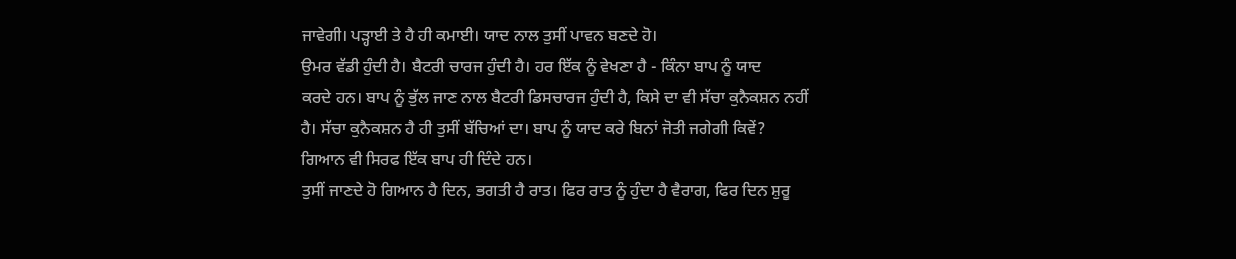ਜਾਵੇਗੀ। ਪੜ੍ਹਾਈ ਤੇ ਹੈ ਹੀ ਕਮਾਈ। ਯਾਦ ਨਾਲ ਤੁਸੀਂ ਪਾਵਨ ਬਣਦੇ ਹੋ।
ਉਮਰ ਵੱਡੀ ਹੁੰਦੀ ਹੈ। ਬੈਟਰੀ ਚਾਰਜ ਹੁੰਦੀ ਹੈ। ਹਰ ਇੱਕ ਨੂੰ ਵੇਖਣਾ ਹੈ - ਕਿੰਨਾ ਬਾਪ ਨੂੰ ਯਾਦ
ਕਰਦੇ ਹਨ। ਬਾਪ ਨੂੰ ਭੁੱਲ ਜਾਣ ਨਾਲ ਬੈਟਰੀ ਡਿਸਚਾਰਜ ਹੁੰਦੀ ਹੈ, ਕਿਸੇ ਦਾ ਵੀ ਸੱਚਾ ਕੁਨੈਕਸ਼ਨ ਨਹੀਂ
ਹੈ। ਸੱਚਾ ਕੁਨੈਕਸ਼ਨ ਹੈ ਹੀ ਤੁਸੀਂ ਬੱਚਿਆਂ ਦਾ। ਬਾਪ ਨੂੰ ਯਾਦ ਕਰੇ ਬਿਨਾਂ ਜੋਤੀ ਜਗੇਗੀ ਕਿਵੇਂ?
ਗਿਆਨ ਵੀ ਸਿਰਫ ਇੱਕ ਬਾਪ ਹੀ ਦਿੰਦੇ ਹਨ।
ਤੁਸੀਂ ਜਾਣਦੇ ਹੋ ਗਿਆਨ ਹੈ ਦਿਨ, ਭਗਤੀ ਹੈ ਰਾਤ। ਫਿਰ ਰਾਤ ਨੂੰ ਹੁੰਦਾ ਹੈ ਵੈਰਾਗ, ਫਿਰ ਦਿਨ ਸ਼ੁਰੂ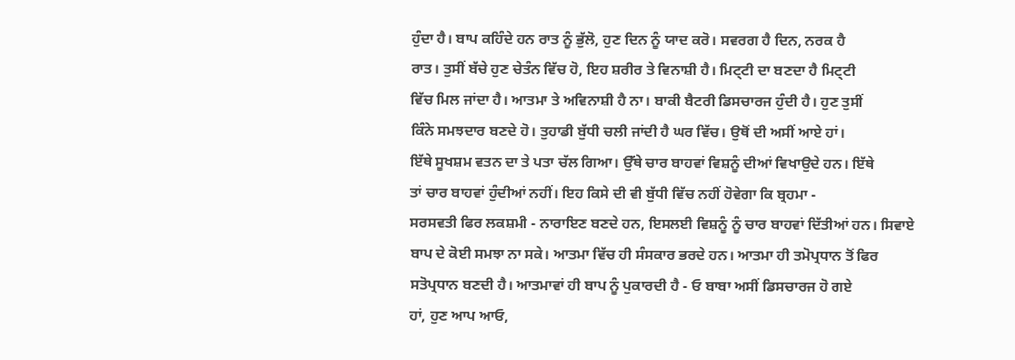ਹੁੰਦਾ ਹੈ। ਬਾਪ ਕਹਿੰਦੇ ਹਨ ਰਾਤ ਨੂੰ ਭੁੱਲੋ, ਹੁਣ ਦਿਨ ਨੂੰ ਯਾਦ ਕਰੋ। ਸਵਰਗ ਹੈ ਦਿਨ, ਨਰਕ ਹੈ
ਰਾਤ। ਤੁਸੀਂ ਬੱਚੇ ਹੁਣ ਚੇਤੰਨ ਵਿੱਚ ਹੋ, ਇਹ ਸ਼ਰੀਰ ਤੇ ਵਿਨਾਸ਼ੀ ਹੈ। ਮਿਟ੍ਟੀ ਦਾ ਬਣਦਾ ਹੈ ਮਿਟ੍ਟੀ
ਵਿੱਚ ਮਿਲ ਜਾਂਦਾ ਹੈ। ਆਤਮਾ ਤੇ ਅਵਿਨਾਸ਼ੀ ਹੈ ਨਾ। ਬਾਕੀ ਬੈਟਰੀ ਡਿਸਚਾਰਜ ਹੁੰਦੀ ਹੈ। ਹੁਣ ਤੁਸੀਂ
ਕਿੰਨੇ ਸਮਝਦਾਰ ਬਣਦੇ ਹੋ। ਤੁਹਾਡੀ ਬੁੱਧੀ ਚਲੀ ਜਾਂਦੀ ਹੈ ਘਰ ਵਿੱਚ। ਉਥੋਂ ਦੀ ਅਸੀਂ ਆਏ ਹਾਂ।
ਇੱਥੇ ਸੂਖਸ਼ਮ ਵਤਨ ਦਾ ਤੇ ਪਤਾ ਚੱਲ ਗਿਆ। ਉੱਥੇ ਚਾਰ ਬਾਹਵਾਂ ਵਿਸ਼ਨੂੰ ਦੀਆਂ ਵਿਖਾਉਦੇ ਹਨ। ਇੱਥੇ
ਤਾਂ ਚਾਰ ਬਾਹਵਾਂ ਹੁੰਦੀਆਂ ਨਹੀਂ। ਇਹ ਕਿਸੇ ਦੀ ਵੀ ਬੁੱਧੀ ਵਿੱਚ ਨਹੀਂ ਹੋਵੇਗਾ ਕਿ ਬ੍ਰਹਮਾ -
ਸਰਸਵਤੀ ਫਿਰ ਲਕਸ਼ਮੀ - ਨਾਰਾਇਣ ਬਣਦੇ ਹਨ, ਇਸਲਈ ਵਿਸ਼ਨੂੰ ਨੂੰ ਚਾਰ ਬਾਹਵਾਂ ਦਿੱਤੀਆਂ ਹਨ। ਸਿਵਾਏ
ਬਾਪ ਦੇ ਕੋਈ ਸਮਝਾ ਨਾ ਸਕੇ। ਆਤਮਾ ਵਿੱਚ ਹੀ ਸੰਸਕਾਰ ਭਰਦੇ ਹਨ। ਆਤਮਾ ਹੀ ਤਮੋਪ੍ਰਧਾਨ ਤੋਂ ਫਿਰ
ਸਤੋਪ੍ਰਧਾਨ ਬਣਦੀ ਹੈ। ਆਤਮਾਵਾਂ ਹੀ ਬਾਪ ਨੂੰ ਪੁਕਾਰਦੀ ਹੈ - ਓ ਬਾਬਾ ਅਸੀਂ ਡਿਸਚਾਰਜ ਹੋ ਗਏ
ਹਾਂ, ਹੁਣ ਆਪ ਆਓ,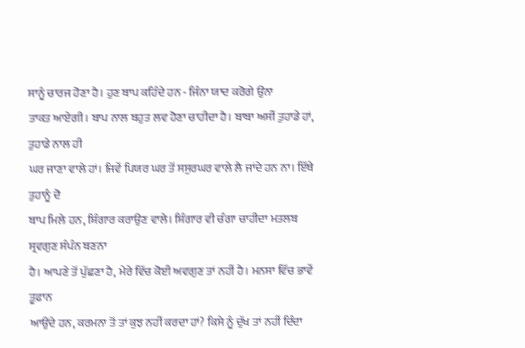ਸਾਨੂੰ ਚਾਰਜ ਹੋਣਾ ਹੈ। ਹੁਣ ਬਾਪ ਕਹਿੰਦੇ ਹਨ - ਜਿੰਨਾ ਯਾਦ ਕਰੋਗੇ ਉਂਨਾ
ਤਾਕਤ ਆਏਗੀ। ਬਾਪ ਨਾਲ ਬਹੁਤ ਲਵ ਹੋਣਾ ਚਾਹੀਦਾ ਹੈ। ਬਾਬਾ ਅਸੀਂ ਤੁਹਾਡੇ ਹਾਂ, ਤੁਹਾਡੇ ਨਾਲ ਹੀ
ਘਰ ਜਾਣਾ ਵਾਲੇ ਹਾਂ। ਜਿਵੇਂ ਪਿਯਰ ਘਰ ਤੋਂ ਸਸੁਰਘਰ ਵਾਲੇ ਲੈ ਜਾਂਦੇ ਹਨ ਨਾ। ਇੱਥੇ ਤੁਹਾਨੂੰ ਦੋ
ਬਾਪ ਮਿਲੇ ਹਨ, ਸ਼ਿੰਗਾਰ ਕਰਾਉਣ ਵਾਲੇ। ਸ਼ਿੰਗਾਰ ਵੀ ਚੰਗਾ ਚਾਹੀਦਾ ਮਤਲਬ ਸ੍ਰਵਗੁਣ ਸੰਪੰਨ ਬਣਨਾ
ਹੈ। ਆਪਣੇ ਤੋਂ ਪੁੱਛਣਾ ਹੈ, ਮੇਰੇ ਵਿੱਚ ਕੋਈ ਅਵਗੁਣ ਤਾਂ ਨਹੀਂ ਹੈ। ਮਨਸਾ ਵਿੱਚ ਭਾਵੇਂ ਤੂਫ਼ਾਨ
ਆਉਂਦੇ ਹਨ, ਕਰਮਨਾ ਤੋਂ ਤਾਂ ਕੁਝ ਨਹੀਂ ਕਰਦਾ ਹਾਂ? ਕਿਸੇ ਨੂੰ ਦੁੱਖ ਤਾਂ ਨਹੀਂ ਦਿੰਦਾ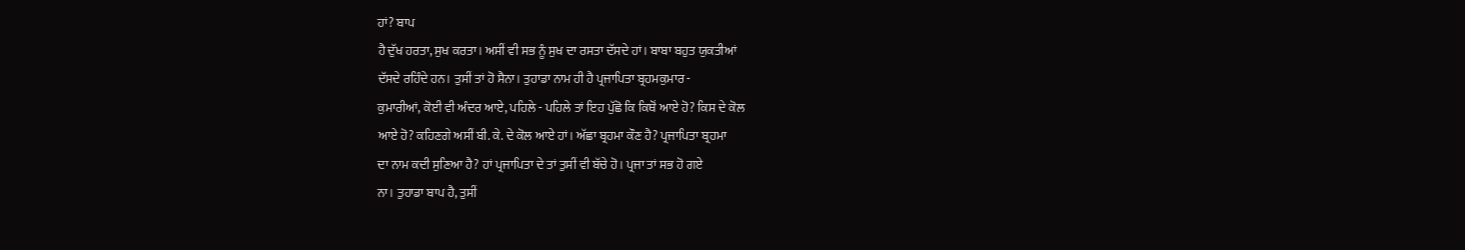ਹਾਂ? ਬਾਪ
ਹੈ ਦੁੱਖ ਹਰਤਾ, ਸੁਖ ਕਰਤਾ। ਅਸੀਂ ਵੀ ਸਭ ਨੂੰ ਸੁਖ ਦਾ ਰਸਤਾ ਦੱਸਦੇ ਹਾਂ। ਬਾਬਾ ਬਹੁਤ ਯੁਕਤੀਆਂ
ਦੱਸਦੇ ਰਹਿੰਦੇ ਹਨ। ਤੁਸੀਂ ਤਾਂ ਹੋ ਸੈਨਾ। ਤੁਹਾਡਾ ਨਾਮ ਹੀ ਹੈ ਪ੍ਰਜਾਪਿਤਾ ਬ੍ਰਹਮਕੁਮਾਰ -
ਕੁਮਾਰੀਆਂ, ਕੋਈ ਵੀ ਅੰਦਰ ਆਏ, ਪਹਿਲੇ - ਪਹਿਲੇ ਤਾਂ ਇਹ ਪੁੱਛੋ ਕਿ ਕਿਥੋਂ ਆਏ ਹੋ? ਕਿਸ ਦੇ ਕੋਲ
ਆਏ ਹੋ? ਕਹਿਣਗੇ ਅਸੀਂ ਬੀ. ਕੇ. ਦੇ ਕੋਲ ਆਏ ਹਾਂ। ਅੱਛਾ ਬ੍ਰਹਮਾ ਕੌਣ ਹੈ? ਪ੍ਰਜਾਪਿਤਾ ਬ੍ਰਹਮਾ
ਦਾ ਨਾਮ ਕਦੀ ਸੁਣਿਆ ਹੈ? ਹਾਂ ਪ੍ਰਜਾਪਿਤਾ ਦੇ ਤਾਂ ਤੁਸੀਂ ਵੀ ਬੱਚੇ ਹੋ। ਪ੍ਰਜਾ ਤਾਂ ਸਭ ਹੋ ਗਏ
ਨਾ। ਤੁਹਾਡਾ ਬਾਪ ਹੈ, ਤੁਸੀਂ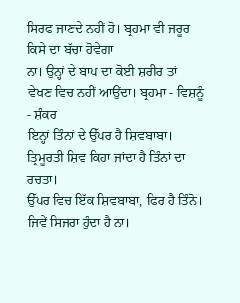ਸਿਰਫ ਜਾਣਦੇ ਨਹੀਂ ਹੋ। ਬ੍ਰਹਮਾ ਵੀ ਜਰੂਰ ਕਿਸੇ ਦਾ ਬੱਚਾ ਹੋਵੇਗਾ
ਨਾ। ਉਨ੍ਹਾਂ ਦੇ ਬਾਪ ਦਾ ਕੋਈ ਸ਼ਰੀਰ ਤਾਂ ਵੇਖਣ ਵਿਚ ਨਹੀਂ ਆਉਂਦਾ। ਬ੍ਰਹਮਾ - ਵਿਸ਼ਨੂੰ - ਸ਼ੰਕਰ
ਇਨ੍ਹਾਂ ਤਿੰਨਾਂ ਦੇ ਉੱਪਰ ਹੈ ਸ਼ਿਵਬਾਬਾ। ਤ੍ਰਿਮੂਰਤੀ ਸ਼ਿਵ ਕਿਹਾ ਜਾਂਦਾ ਹੈ ਤਿੰਨਾਂ ਦਾ ਰਚਤਾ।
ਉੱਪਰ ਵਿਚ ਇੱਕ ਸ਼ਿਵਬਾਬਾ, ਫਿਰ ਹੈ ਤਿੰਨੋ। ਜਿਵੇਂ ਸਿਜਰਾ ਹੁੰਦਾ ਹੈ ਨਾ।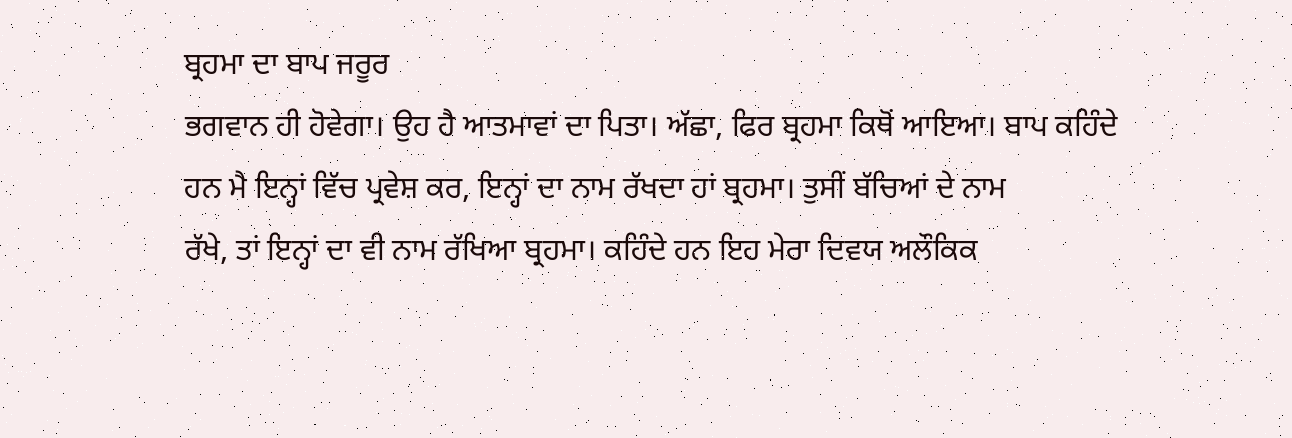ਬ੍ਰਹਮਾ ਦਾ ਬਾਪ ਜਰੂਰ
ਭਗਵਾਨ ਹੀ ਹੋਵੇਗਾ। ਉਹ ਹੈ ਆਤਮਾਵਾਂ ਦਾ ਪਿਤਾ। ਅੱਛਾ, ਫਿਰ ਬ੍ਰਹਮਾ ਕਿਥੋਂ ਆਇਆ। ਬਾਪ ਕਹਿੰਦੇ
ਹਨ ਮੈ ਇਨ੍ਹਾਂ ਵਿੱਚ ਪ੍ਰਵੇਸ਼ ਕਰ, ਇਨ੍ਹਾਂ ਦਾ ਨਾਮ ਰੱਖਦਾ ਹਾਂ ਬ੍ਰਹਮਾ। ਤੁਸੀਂ ਬੱਚਿਆਂ ਦੇ ਨਾਮ
ਰੱਖੇ, ਤਾਂ ਇਨ੍ਹਾਂ ਦਾ ਵੀ ਨਾਮ ਰੱਖਿਆ ਬ੍ਰਹਮਾ। ਕਹਿੰਦੇ ਹਨ ਇਹ ਮੇਰਾ ਦਿਵਯ ਅਲੌਕਿਕ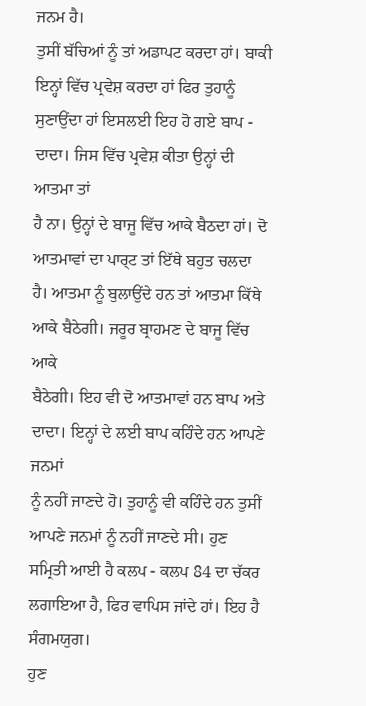ਜਨਮ ਹੈ।
ਤੁਸੀਂ ਬੱਚਿਆਂ ਨੂੰ ਤਾਂ ਅਡਾਪਟ ਕਰਦਾ ਹਾਂ। ਬਾਕੀ ਇਨ੍ਹਾਂ ਵਿੱਚ ਪ੍ਰਵੇਸ਼ ਕਰਦਾ ਹਾਂ ਫਿਰ ਤੁਹਾਨੂੰ
ਸੁਣਾਉਂਦਾ ਹਾਂ ਇਸਲਈ ਇਹ ਹੋ ਗਏ ਬਾਪ - ਦਾਦਾ। ਜਿਸ ਵਿੱਚ ਪ੍ਰਵੇਸ਼ ਕੀਤਾ ਉਨ੍ਹਾਂ ਦੀ ਆਤਮਾ ਤਾਂ
ਹੈ ਨਾ। ਉਨ੍ਹਾਂ ਦੇ ਬਾਜੂ ਵਿੱਚ ਆਕੇ ਬੈਠਦਾ ਹਾਂ। ਦੋ ਆਤਮਾਵਾਂ ਦਾ ਪਾਰ੍ਟ ਤਾਂ ਇੱਥੇ ਬਹੁਤ ਚਲਦਾ
ਹੈ। ਆਤਮਾ ਨੂੰ ਬੁਲਾਉਂਦੇ ਹਨ ਤਾਂ ਆਤਮਾ ਕਿੱਥੇ ਆਕੇ ਬੈਠੇਗੀ। ਜਰੂਰ ਬ੍ਰਾਹਮਣ ਦੇ ਬਾਜੂ ਵਿੱਚ ਆਕੇ
ਬੈਠੇਗੀ। ਇਹ ਵੀ ਦੋ ਆਤਮਾਵਾਂ ਹਨ ਬਾਪ ਅਤੇ ਦਾਦਾ। ਇਨ੍ਹਾਂ ਦੇ ਲਈ ਬਾਪ ਕਹਿੰਦੇ ਹਨ ਆਪਣੇ ਜਨਮਾਂ
ਨੂੰ ਨਹੀਂ ਜਾਣਦੇ ਹੋ। ਤੁਹਾਨੂੰ ਵੀ ਕਹਿੰਦੇ ਹਨ ਤੁਸੀਂ ਆਪਣੇ ਜਨਮਾਂ ਨੂੰ ਨਹੀਂ ਜਾਣਦੇ ਸੀ। ਹੁਣ
ਸਮ੍ਰਿਤੀ ਆਈ ਹੈ ਕਲਪ - ਕਲਪ 84 ਦਾ ਚੱਕਰ ਲਗਾਇਆ ਹੈ, ਫਿਰ ਵਾਪਿਸ ਜਾਂਦੇ ਹਾਂ। ਇਹ ਹੈ ਸੰਗਮਯੁਗ।
ਹੁਣ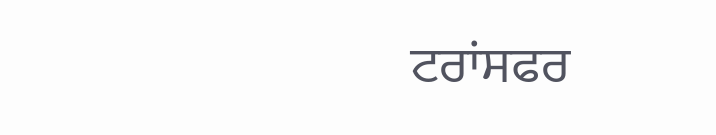ਟਰਾਂਸਫਰ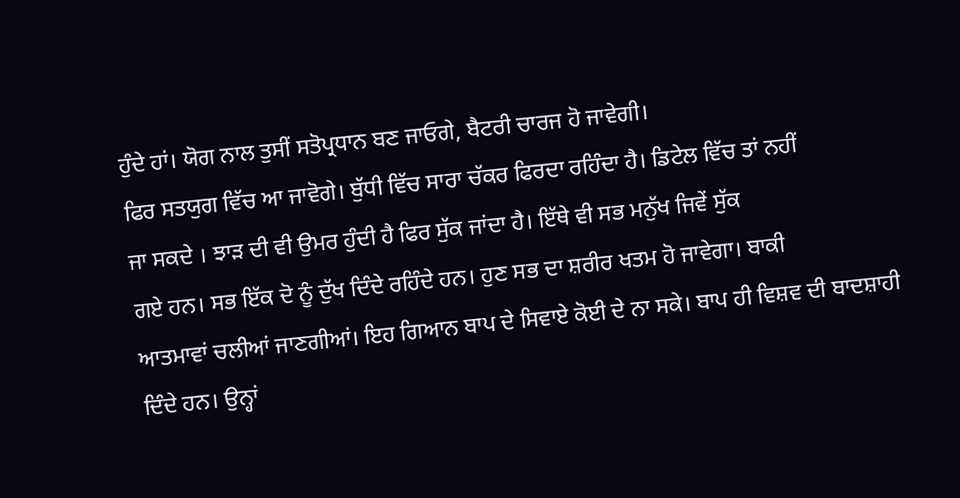ਹੁੰਦੇ ਹਾਂ। ਯੋਗ ਨਾਲ ਤੁਸੀਂ ਸਤੋਪ੍ਰਧਾਨ ਬਣ ਜਾਓਗੇ, ਬੈਟਰੀ ਚਾਰਜ ਹੋ ਜਾਵੇਗੀ।
ਫਿਰ ਸਤਯੁਗ ਵਿੱਚ ਆ ਜਾਵੋਗੇ। ਬੁੱਧੀ ਵਿੱਚ ਸਾਰਾ ਚੱਕਰ ਫਿਰਦਾ ਰਹਿੰਦਾ ਹੈ। ਡਿਟੇਲ ਵਿੱਚ ਤਾਂ ਨਹੀਂ
ਜਾ ਸਕਦੇ । ਝਾੜ ਦੀ ਵੀ ਉਮਰ ਹੁੰਦੀ ਹੈ ਫਿਰ ਸੁੱਕ ਜਾਂਦਾ ਹੈ। ਇੱਥੇ ਵੀ ਸਭ ਮਨੁੱਖ ਜਿਵੇਂ ਸੁੱਕ
ਗਏ ਹਨ। ਸਭ ਇੱਕ ਦੋ ਨੂੰ ਦੁੱਖ ਦਿੰਦੇ ਰਹਿੰਦੇ ਹਨ। ਹੁਣ ਸਭ ਦਾ ਸ਼ਰੀਰ ਖਤਮ ਹੋ ਜਾਵੇਗਾ। ਬਾਕੀ
ਆਤਮਾਵਾਂ ਚਲੀਆਂ ਜਾਣਗੀਆਂ। ਇਹ ਗਿਆਨ ਬਾਪ ਦੇ ਸਿਵਾਏ ਕੋਈ ਦੇ ਨਾ ਸਕੇ। ਬਾਪ ਹੀ ਵਿਸ਼ਵ ਦੀ ਬਾਦਸ਼ਾਹੀ
ਦਿੰਦੇ ਹਨ। ਉਨ੍ਹਾਂ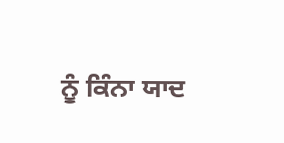ਨੂੰ ਕਿੰਨਾ ਯਾਦ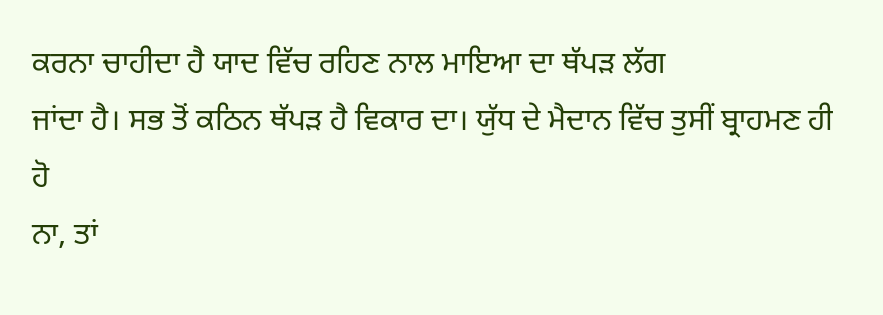ਕਰਨਾ ਚਾਹੀਦਾ ਹੈ ਯਾਦ ਵਿੱਚ ਰਹਿਣ ਨਾਲ ਮਾਇਆ ਦਾ ਥੱਪੜ ਲੱਗ
ਜਾਂਦਾ ਹੈ। ਸਭ ਤੋਂ ਕਠਿਨ ਥੱਪੜ ਹੈ ਵਿਕਾਰ ਦਾ। ਯੁੱਧ ਦੇ ਮੈਦਾਨ ਵਿੱਚ ਤੁਸੀਂ ਬ੍ਰਾਹਮਣ ਹੀ ਹੋ
ਨਾ, ਤਾਂ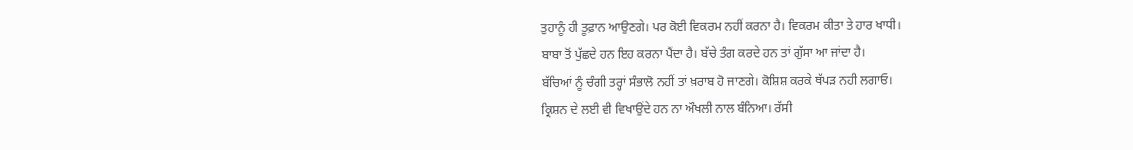ਤੁਹਾਨੂੰ ਹੀ ਤੂਫ਼ਾਨ ਆਉਣਗੇ। ਪਰ ਕੋਈ ਵਿਕਰਮ ਨਹੀਂ ਕਰਨਾ ਹੈ। ਵਿਕਰਮ ਕੀਤਾ ਤੇ ਹਾਰ ਖਾਧੀ।
ਬਾਬਾ ਤੋਂ ਪੁੱਛਦੇ ਹਨ ਇਹ ਕਰਨਾ ਪੈਂਦਾ ਹੈ। ਬੱਚੇ ਤੰਗ ਕਰਦੇ ਹਨ ਤਾਂ ਗੁੱਸਾ ਆ ਜਾਂਦਾ ਹੈ।
ਬੱਚਿਆਂ ਨੂੰ ਚੰਗੀ ਤਰ੍ਹਾਂ ਸੰਭਾਲੋ ਨਹੀਂ ਤਾਂ ਖ਼ਰਾਬ ਹੋ ਜਾਣਗੇ। ਕੋਸ਼ਿਸ਼ ਕਰਕੇ ਥੱਪੜ ਨਹੀ ਲਗਾਓ।
ਕ੍ਰਿਸ਼ਨ ਦੇ ਲਈ ਵੀ ਵਿਖਾਉਂਦੇ ਹਨ ਨਾ ਔਖਲੀ ਨਾਲ ਬੰਨਿਆ। ਰੱਸੀ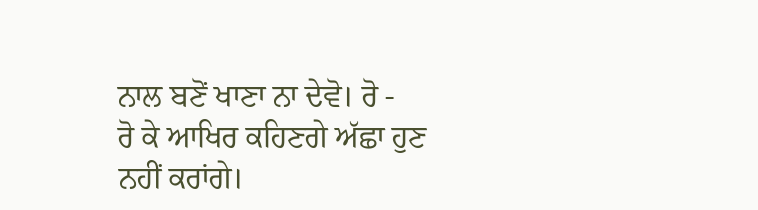ਨਾਲ ਬਣੋਂ ਖਾਣਾ ਨਾ ਦੇਵੋ। ਰੋ -
ਰੋ ਕੇ ਆਖਿਰ ਕਹਿਣਗੇ ਅੱਛਾ ਹੁਣ ਨਹੀਂ ਕਰਾਂਗੇ।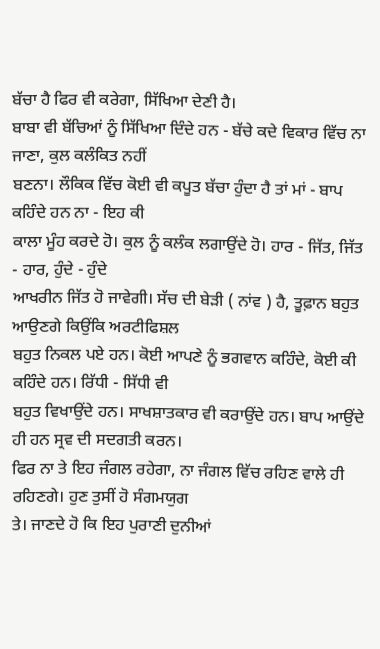ਬੱਚਾ ਹੈ ਫਿਰ ਵੀ ਕਰੇਗਾ, ਸਿੱਖਿਆ ਦੇਣੀ ਹੈ।
ਬਾਬਾ ਵੀ ਬੱਚਿਆਂ ਨੂੰ ਸਿੱਖਿਆ ਦਿੰਦੇ ਹਨ - ਬੱਚੇ ਕਦੇ ਵਿਕਾਰ ਵਿੱਚ ਨਾ ਜਾਣਾ, ਕੁਲ ਕਲੰਕਿਤ ਨਹੀਂ
ਬਣਨਾ। ਲੌਕਿਕ ਵਿੱਚ ਕੋਈ ਵੀ ਕਪੂਤ ਬੱਚਾ ਹੁੰਦਾ ਹੈ ਤਾਂ ਮਾਂ - ਬਾਪ ਕਹਿੰਦੇ ਹਨ ਨਾ - ਇਹ ਕੀ
ਕਾਲਾ ਮੂੰਹ ਕਰਦੇ ਹੋ। ਕੁਲ ਨੂੰ ਕਲੰਕ ਲਗਾਉਂਦੇ ਹੋ। ਹਾਰ - ਜਿੱਤ, ਜਿੱਤ - ਹਾਰ, ਹੁੰਦੇ - ਹੁੰਦੇ
ਆਖਰੀਨ ਜਿੱਤ ਹੋ ਜਾਵੇਗੀ। ਸੱਚ ਦੀ ਬੇੜੀ ( ਨਾਂਵ ) ਹੈ, ਤੂਫ਼ਾਨ ਬਹੁਤ ਆਉਣਗੇ ਕਿਉਂਕਿ ਅਰਟੀਫਿਸ਼ਲ
ਬਹੁਤ ਨਿਕਲ ਪਏ ਹਨ। ਕੋਈ ਆਪਣੇ ਨੂੰ ਭਗਵਾਨ ਕਹਿੰਦੇ, ਕੋਈ ਕੀ ਕਹਿੰਦੇ ਹਨ। ਰਿੱਧੀ - ਸਿੱਧੀ ਵੀ
ਬਹੁਤ ਵਿਖਾਉਂਦੇ ਹਨ। ਸਾਖਸ਼ਾਤਕਾਰ ਵੀ ਕਰਾਉਂਦੇ ਹਨ। ਬਾਪ ਆਉਂਦੇ ਹੀ ਹਨ ਸ੍ਰਵ ਦੀ ਸਦਗਤੀ ਕਰਨ।
ਫਿਰ ਨਾ ਤੇ ਇਹ ਜੰਗਲ ਰਹੇਗਾ, ਨਾ ਜੰਗਲ ਵਿੱਚ ਰਹਿਣ ਵਾਲੇ ਹੀ ਰਹਿਣਗੇ। ਹੁਣ ਤੁਸੀਂ ਹੋ ਸੰਗਮਯੁਗ
ਤੇ। ਜਾਣਦੇ ਹੋ ਕਿ ਇਹ ਪੁਰਾਣੀ ਦੁਨੀਆਂ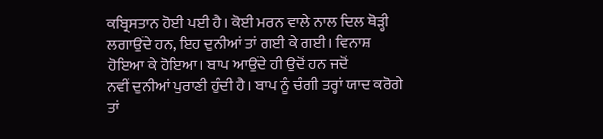ਕਬ੍ਰਿਸਤਾਨ ਹੋਈ ਪਈ ਹੈ। ਕੋਈ ਮਰਨ ਵਾਲੇ ਨਾਲ ਦਿਲ ਥੋੜ੍ਹੀ
ਲਗਾਉਂਦੇ ਹਨ, ਇਹ ਦੁਨੀਆਂ ਤਾਂ ਗਈ ਕੇ ਗਈ। ਵਿਨਾਸ਼ ਹੋਇਆ ਕੇ ਹੋਇਆ। ਬਾਪ ਆਉਂਦੇ ਹੀ ਉਦੋਂ ਹਨ ਜਦੋਂ
ਨਵੀਂ ਦੁਨੀਆਂ ਪੁਰਾਣੀ ਹੁੰਦੀ ਹੈ। ਬਾਪ ਨੂੰ ਚੰਗੀ ਤਰ੍ਹਾਂ ਯਾਦ ਕਰੋਗੇ ਤਾਂ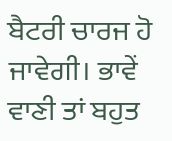ਬੈਟਰੀ ਚਾਰਜ ਹੋ
ਜਾਵੇਗੀ। ਭਾਵੇਂ ਵਾਣੀ ਤਾਂ ਬਹੁਤ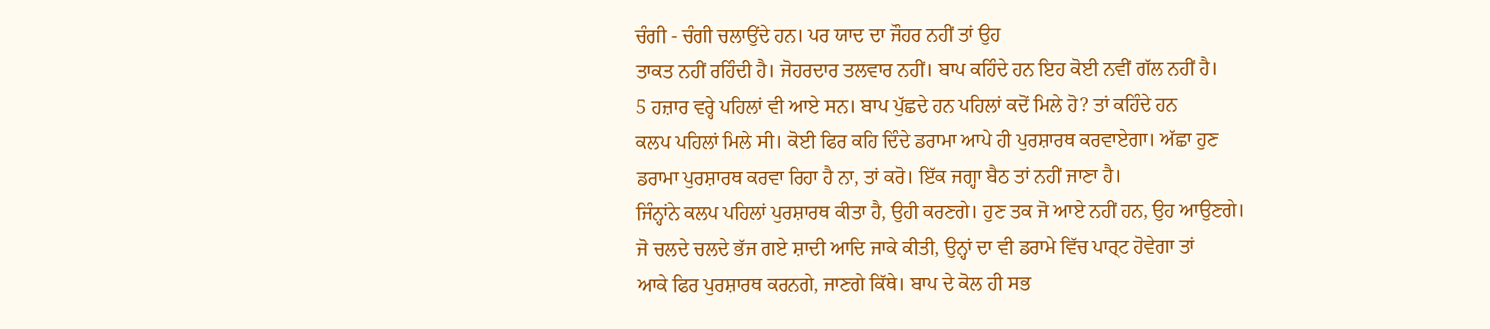ਚੰਗੀ - ਚੰਗੀ ਚਲਾਉਂਦੇ ਹਨ। ਪਰ ਯਾਦ ਦਾ ਜੌਹਰ ਨਹੀਂ ਤਾਂ ਉਹ
ਤਾਕਤ ਨਹੀਂ ਰਹਿੰਦੀ ਹੈ। ਜੋਹਰਦਾਰ ਤਲਵਾਰ ਨਹੀਂ। ਬਾਪ ਕਹਿੰਦੇ ਹਨ ਇਹ ਕੋਈ ਨਵੀਂ ਗੱਲ ਨਹੀਂ ਹੈ।
5 ਹਜ਼ਾਰ ਵਰ੍ਹੇ ਪਹਿਲਾਂ ਵੀ ਆਏ ਸਨ। ਬਾਪ ਪੁੱਛਦੇ ਹਨ ਪਹਿਲਾਂ ਕਦੋਂ ਮਿਲੇ ਹੋ? ਤਾਂ ਕਹਿੰਦੇ ਹਨ
ਕਲਪ ਪਹਿਲਾਂ ਮਿਲੇ ਸੀ। ਕੋਈ ਫਿਰ ਕਹਿ ਦਿੰਦੇ ਡਰਾਮਾ ਆਪੇ ਹੀ ਪੁਰਸ਼ਾਰਥ ਕਰਵਾਏਗਾ। ਅੱਛਾ ਹੁਣ
ਡਰਾਮਾ ਪੁਰਸ਼ਾਰਥ ਕਰਵਾ ਰਿਹਾ ਹੈ ਨਾ, ਤਾਂ ਕਰੋ। ਇੱਕ ਜਗ੍ਹਾ ਬੈਠ ਤਾਂ ਨਹੀਂ ਜਾਣਾ ਹੈ।
ਜਿੰਨ੍ਹਾਂਨੇ ਕਲਪ ਪਹਿਲਾਂ ਪੁਰਸ਼ਾਰਥ ਕੀਤਾ ਹੈ, ਉਹੀ ਕਰਣਗੇ। ਹੁਣ ਤਕ ਜੋ ਆਏ ਨਹੀਂ ਹਨ, ਉਹ ਆਉਣਗੇ।
ਜੋ ਚਲਦੇ ਚਲਦੇ ਭੱਜ ਗਏ ਸ਼ਾਦੀ ਆਦਿ ਜਾਕੇ ਕੀਤੀ, ਉਨ੍ਹਾਂ ਦਾ ਵੀ ਡਰਾਮੇ ਵਿੱਚ ਪਾਰ੍ਟ ਹੋਵੇਗਾ ਤਾਂ
ਆਕੇ ਫਿਰ ਪੁਰਸ਼ਾਰਥ ਕਰਨਗੇ, ਜਾਣਗੇ ਕਿੱਥੇ। ਬਾਪ ਦੇ ਕੋਲ ਹੀ ਸਭ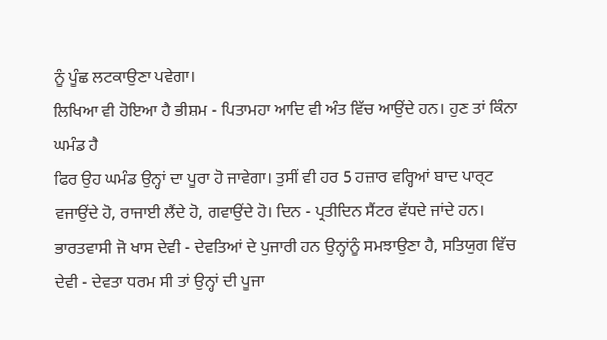ਨੂੰ ਪੂੰਛ ਲਟਕਾਉਣਾ ਪਵੇਗਾ।
ਲਿਖਿਆ ਵੀ ਹੋਇਆ ਹੈ ਭੀਸ਼ਮ - ਪਿਤਾਮਹਾ ਆਦਿ ਵੀ ਅੰਤ ਵਿੱਚ ਆਉਂਦੇ ਹਨ। ਹੁਣ ਤਾਂ ਕਿੰਨਾ ਘਮੰਡ ਹੈ
ਫਿਰ ਉਹ ਘਮੰਡ ਉਨ੍ਹਾਂ ਦਾ ਪੂਰਾ ਹੋ ਜਾਵੇਗਾ। ਤੁਸੀਂ ਵੀ ਹਰ 5 ਹਜ਼ਾਰ ਵਰ੍ਹਿਆਂ ਬਾਦ ਪਾਰ੍ਟ
ਵਜਾਉਂਦੇ ਹੋ, ਰਾਜਾਈ ਲੈਂਦੇ ਹੋ, ਗਵਾਉਂਦੇ ਹੋ। ਦਿਨ - ਪ੍ਰਤੀਦਿਨ ਸੈਂਟਰ ਵੱਧਦੇ ਜਾਂਦੇ ਹਨ।
ਭਾਰਤਵਾਸੀ ਜੋ ਖਾਸ ਦੇਵੀ - ਦੇਵਤਿਆਂ ਦੇ ਪੁਜਾਰੀ ਹਨ ਉਨ੍ਹਾਂਨੂੰ ਸਮਝਾਉਣਾ ਹੈ, ਸਤਿਯੁਗ ਵਿੱਚ
ਦੇਵੀ - ਦੇਵਤਾ ਧਰਮ ਸੀ ਤਾਂ ਉਨ੍ਹਾਂ ਦੀ ਪੂਜਾ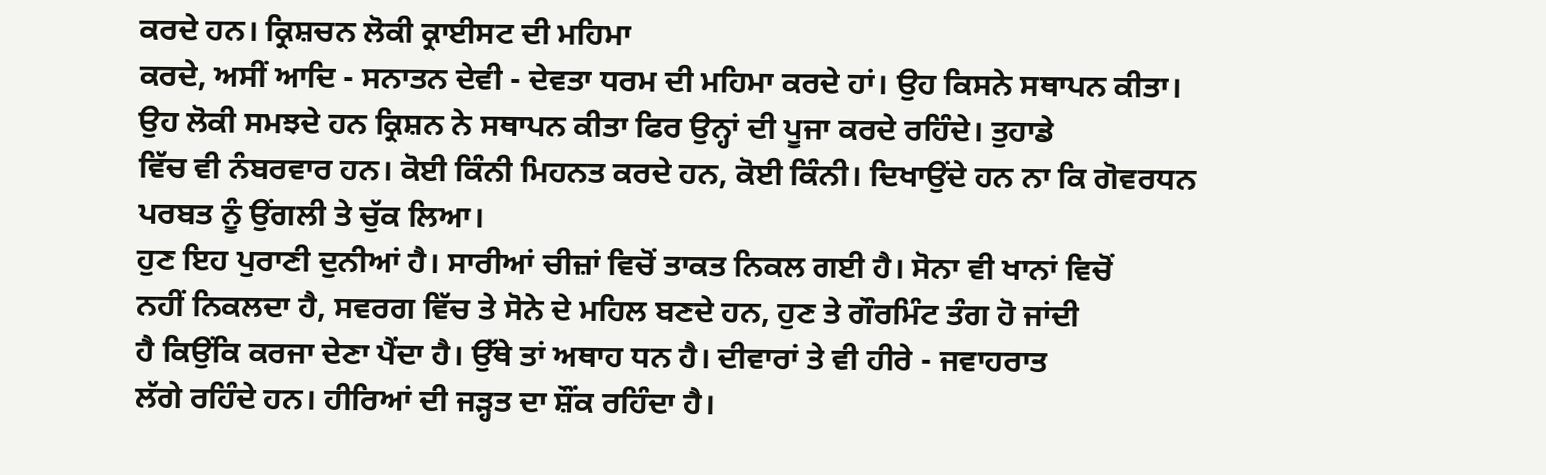ਕਰਦੇ ਹਨ। ਕ੍ਰਿਸ਼ਚਨ ਲੋਕੀ ਕ੍ਰਾਈਸਟ ਦੀ ਮਹਿਮਾ
ਕਰਦੇ, ਅਸੀਂ ਆਦਿ - ਸਨਾਤਨ ਦੇਵੀ - ਦੇਵਤਾ ਧਰਮ ਦੀ ਮਹਿਮਾ ਕਰਦੇ ਹਾਂ। ਉਹ ਕਿਸਨੇ ਸਥਾਪਨ ਕੀਤਾ।
ਉਹ ਲੋਕੀ ਸਮਝਦੇ ਹਨ ਕ੍ਰਿਸ਼ਨ ਨੇ ਸਥਾਪਨ ਕੀਤਾ ਫਿਰ ਉਨ੍ਹਾਂ ਦੀ ਪੂਜਾ ਕਰਦੇ ਰਹਿੰਦੇ। ਤੁਹਾਡੇ
ਵਿੱਚ ਵੀ ਨੰਬਰਵਾਰ ਹਨ। ਕੋਈ ਕਿੰਨੀ ਮਿਹਨਤ ਕਰਦੇ ਹਨ, ਕੋਈ ਕਿੰਨੀ। ਦਿਖਾਉਂਦੇ ਹਨ ਨਾ ਕਿ ਗੋਵਰਧਨ
ਪਰਬਤ ਨੂੰ ਉਂਗਲੀ ਤੇ ਚੁੱਕ ਲਿਆ।
ਹੁਣ ਇਹ ਪੁਰਾਣੀ ਦੁਨੀਆਂ ਹੈ। ਸਾਰੀਆਂ ਚੀਜ਼ਾਂ ਵਿਚੋਂ ਤਾਕਤ ਨਿਕਲ ਗਈ ਹੈ। ਸੋਨਾ ਵੀ ਖਾਨਾਂ ਵਿਚੋਂ
ਨਹੀਂ ਨਿਕਲਦਾ ਹੈ, ਸਵਰਗ ਵਿੱਚ ਤੇ ਸੋਨੇ ਦੇ ਮਹਿਲ ਬਣਦੇ ਹਨ, ਹੁਣ ਤੇ ਗੌਰਮਿੰਟ ਤੰਗ ਹੋ ਜਾਂਦੀ
ਹੈ ਕਿਉਂਕਿ ਕਰਜਾ ਦੇਣਾ ਪੈਂਦਾ ਹੈ। ਉੱਥੇ ਤਾਂ ਅਥਾਹ ਧਨ ਹੈ। ਦੀਵਾਰਾਂ ਤੇ ਵੀ ਹੀਰੇ - ਜਵਾਹਰਾਤ
ਲੱਗੇ ਰਹਿੰਦੇ ਹਨ। ਹੀਰਿਆਂ ਦੀ ਜੜ੍ਹਤ ਦਾ ਸ਼ੌਂਕ ਰਹਿੰਦਾ ਹੈ।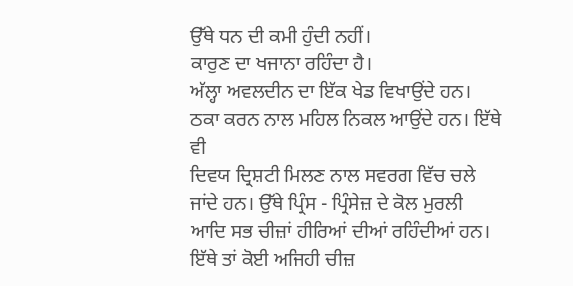ਉੱਥੇ ਧਨ ਦੀ ਕਮੀ ਹੁੰਦੀ ਨਹੀਂ।
ਕਾਰੁਣ ਦਾ ਖਜਾਨਾ ਰਹਿੰਦਾ ਹੈ।
ਅੱਲ੍ਹਾ ਅਵਲਦੀਨ ਦਾ ਇੱਕ ਖੇਡ ਵਿਖਾਉਂਦੇ ਹਨ। ਠਕਾ ਕਰਨ ਨਾਲ ਮਹਿਲ ਨਿਕਲ ਆਉਂਦੇ ਹਨ। ਇੱਥੇ ਵੀ
ਦਿਵਯ ਦ੍ਰਿਸ਼ਟੀ ਮਿਲਣ ਨਾਲ ਸਵਰਗ ਵਿੱਚ ਚਲੇ ਜਾਂਦੇ ਹਨ। ਉੱਥੇ ਪ੍ਰਿੰਸ - ਪ੍ਰਿੰਸੇਜ਼ ਦੇ ਕੋਲ ਮੁਰਲੀ
ਆਦਿ ਸਭ ਚੀਜ਼ਾਂ ਹੀਰਿਆਂ ਦੀਆਂ ਰਹਿੰਦੀਆਂ ਹਨ। ਇੱਥੇ ਤਾਂ ਕੋਈ ਅਜਿਹੀ ਚੀਜ਼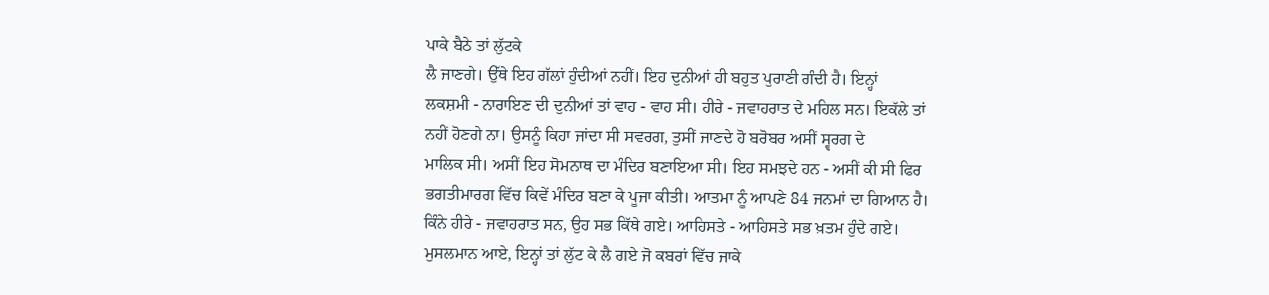ਪਾਕੇ ਬੈਠੇ ਤਾਂ ਲੁੱਟਕੇ
ਲੈ ਜਾਣਗੇ। ਉੱਥੇ ਇਹ ਗੱਲਾਂ ਹੁੰਦੀਆਂ ਨਹੀਂ। ਇਹ ਦੁਨੀਆਂ ਹੀ ਬਹੁਤ ਪੁਰਾਣੀ ਗੰਦੀ ਹੈ। ਇਨ੍ਹਾਂ
ਲਕਸ਼ਮੀ - ਨਾਰਾਇਣ ਦੀ ਦੁਨੀਆਂ ਤਾਂ ਵਾਹ - ਵਾਹ ਸੀ। ਹੀਰੇ - ਜਵਾਹਰਾਤ ਦੇ ਮਹਿਲ ਸਨ। ਇਕੱਲੇ ਤਾਂ
ਨਹੀਂ ਹੋਣਗੇ ਨਾ। ਉਸਨੂੰ ਕਿਹਾ ਜਾਂਦਾ ਸੀ ਸਵਰਗ, ਤੁਸੀਂ ਜਾਣਦੇ ਹੋ ਬਰੋਬਰ ਅਸੀਂ ਸ੍ਵਰਗ ਦੇ
ਮਾਲਿਕ ਸੀ। ਅਸੀਂ ਇਹ ਸੋਮਨਾਥ ਦਾ ਮੰਦਿਰ ਬਣਾਇਆ ਸੀ। ਇਹ ਸਮਝਦੇ ਹਨ - ਅਸੀਂ ਕੀ ਸੀ ਫਿਰ
ਭਗਤੀਮਾਰਗ ਵਿੱਚ ਕਿਵੇਂ ਮੰਦਿਰ ਬਣਾ ਕੇ ਪੂਜਾ ਕੀਤੀ। ਆਤਮਾ ਨੂੰ ਆਪਣੇ 84 ਜਨਮਾਂ ਦਾ ਗਿਆਨ ਹੈ।
ਕਿੰਨੇ ਹੀਰੇ - ਜਵਾਹਰਾਤ ਸਨ, ਉਹ ਸਭ ਕਿੱਥੇ ਗਏ। ਆਹਿਸਤੇ - ਆਹਿਸਤੇ ਸਭ ਖ਼ਤਮ ਹੁੰਦੇ ਗਏ।
ਮੁਸਲਮਾਨ ਆਏ, ਇਨ੍ਹਾਂ ਤਾਂ ਲੁੱਟ ਕੇ ਲੈ ਗਏ ਜੋ ਕਬਰਾਂ ਵਿੱਚ ਜਾਕੇ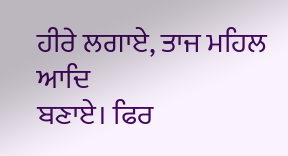ਹੀਰੇ ਲਗਾਏ, ਤਾਜ ਮਹਿਲ ਆਦਿ
ਬਣਾਏ। ਫਿਰ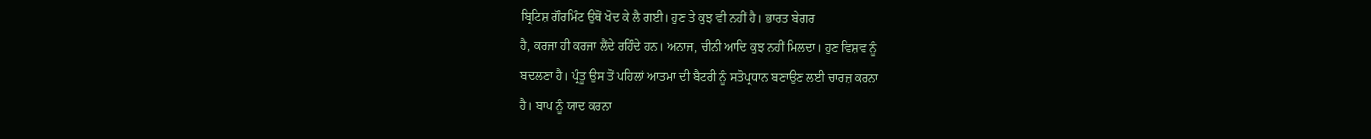ਬ੍ਰਿਟਿਸ਼ ਗੌਰਮਿੰਟ ਉਥੋਂ ਖੋਦ ਕੇ ਲੈ ਗਈ। ਹੁਣ ਤੇ ਕੁਝ ਵੀ ਨਹੀਂ ਹੈ। ਭਾਰਤ ਬੇਗਰ
ਹੈ, ਕਰਜਾ ਹੀ ਕਰਜਾ ਲੈਂਦੇ ਰਹਿੰਦੇ ਹਨ। ਅਨਾਜ, ਚੀਨੀ ਆਦਿ ਕੁਝ ਨਹੀਂ ਮਿਲਦਾ। ਹੁਣ ਵਿਸ਼ਵ ਨੂੰ
ਬਦਲਣਾ ਹੈ। ਪ੍ਰੰਤੂ ਉਸ ਤੋਂ ਪਹਿਲਾਂ ਆਤਮਾ ਦੀ ਬੈਟਰੀ ਨੂੰ ਸਤੋਪ੍ਰਧਾਨ ਬਣਾਉਣ ਲਈ ਚਾਰਜ਼ ਕਰਨਾ
ਹੈ। ਬਾਪ ਨੂੰ ਯਾਦ ਕਰਨਾ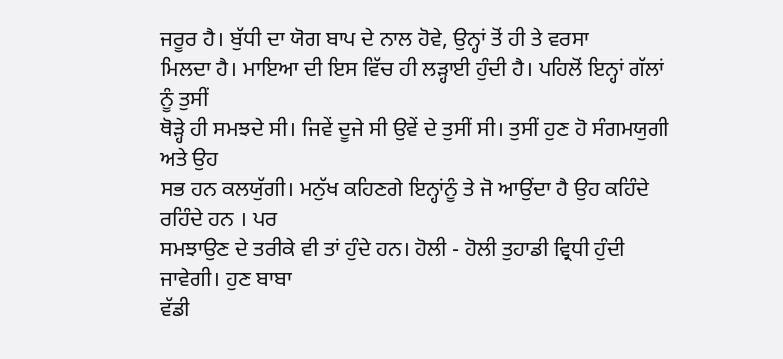ਜਰੂਰ ਹੈ। ਬੁੱਧੀ ਦਾ ਯੋਗ ਬਾਪ ਦੇ ਨਾਲ ਹੋਵੇ, ਉਨ੍ਹਾਂ ਤੋਂ ਹੀ ਤੇ ਵਰਸਾ
ਮਿਲਦਾ ਹੈ। ਮਾਇਆ ਦੀ ਇਸ ਵਿੱਚ ਹੀ ਲੜ੍ਹਾਈ ਹੁੰਦੀ ਹੈ। ਪਹਿਲੋਂ ਇਨ੍ਹਾਂ ਗੱਲਾਂ ਨੂੰ ਤੁਸੀਂ
ਥੋੜ੍ਹੇ ਹੀ ਸਮਝਦੇ ਸੀ। ਜਿਵੇਂ ਦੂਜੇ ਸੀ ਉਵੇਂ ਦੇ ਤੁਸੀਂ ਸੀ। ਤੁਸੀਂ ਹੁਣ ਹੋ ਸੰਗਮਯੁਗੀ ਅਤੇ ਉਹ
ਸਭ ਹਨ ਕਲਯੁੱਗੀ। ਮਨੁੱਖ ਕਹਿਣਗੇ ਇਨ੍ਹਾਂਨੂੰ ਤੇ ਜੋ ਆਉਂਦਾ ਹੈ ਉਹ ਕਹਿੰਦੇ ਰਹਿੰਦੇ ਹਨ । ਪਰ
ਸਮਝਾਉਣ ਦੇ ਤਰੀਕੇ ਵੀ ਤਾਂ ਹੁੰਦੇ ਹਨ। ਹੋਲੀ - ਹੋਲੀ ਤੁਹਾਡੀ ਵ੍ਰਿਧੀ ਹੁੰਦੀ ਜਾਵੇਗੀ। ਹੁਣ ਬਾਬਾ
ਵੱਡੀ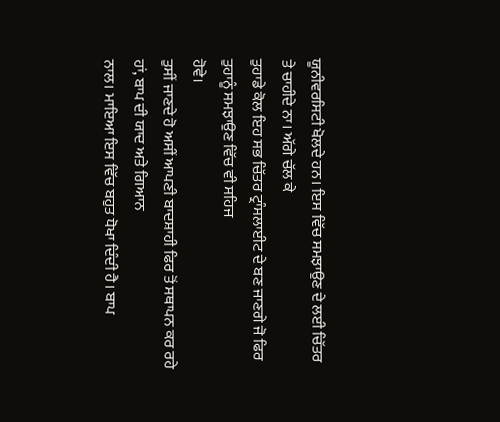ਯੂਨੀਵਰਸਿਟੀ ਖੋਲਦੇ ਹਨ। ਇਸ ਵਿੱਚ ਸਮਝਾਉਣ ਦੇ ਲਈ ਚਿੱਤਰ ਤੇ ਚਾਹੀਦੇ ਨਾ। ਅੱਗੇ ਚੱਲ ਕੇ
ਤੁਹਾਡੇ ਕੋਲ ਇਹ ਸਭ ਚਿੱਤਰ ਟ੍ਰਾੰਸਲਾਈਟ ਦੇ ਬਣ ਜਾਣਗੇ ਜੋ ਫਿਰ ਤੁਹਾਨੂੰ ਸਮਝਾਉਣ ਵਿੱਚ ਵੀ ਸਹਿਜ
ਹੋਵੇ।
ਤੁਸੀਂ ਜਾਣਦੇ ਹੋ ਅਸੀਂ ਆਪਣੀ ਬਾਦਸ਼ਾਹੀ ਫਿਰ ਤੋਂ ਸਥਾਪਨ ਕਰ ਰਹੇ ਹਾਂ, ਬਾਪ ਦੀ ਯਾਦ ਅਤੇ ਗਿਆਨ
ਨਾਲ। ਮਾਇਆ ਇਸ ਵਿੱਚ ਬਹੁਤ ਧੋਖਾ ਦਿੰਦੀ ਹੈ। ਬਾਪ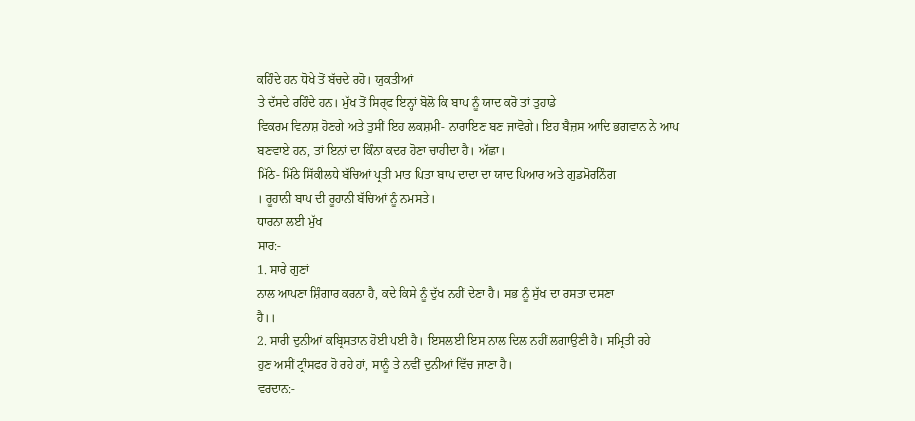ਕਹਿੰਦੇ ਹਨ ਧੋਖੇ ਤੋਂ ਬੱਚਦੇ ਰਹੋ। ਯੁਕਤੀਆਂ
ਤੇ ਦੱਸਦੇ ਰਹਿੰਦੇ ਹਨ। ਮੁੱਖ ਤੋਂ ਸਿਰ੍ਫ ਇਨ੍ਹਾਂ ਬੋਲੋ ਕਿ ਬਾਪ ਨੂੰ ਯਾਦ ਕਰੋ ਤਾਂ ਤੁਹਾਡੇ
ਵਿਕਰਮ ਵਿਨਾਸ਼ ਹੋਣਗੇ ਅਤੇ ਤੁਸੀਂ ਇਹ ਲਕਸ਼ਮੀ- ਨਾਰਾਇਣ ਬਣ ਜਾਵੋਗੇ। ਇਹ ਬੈਜ਼ਸ ਆਦਿ ਭਗਵਾਨ ਨੇ ਆਪ
ਬਣਵਾਏ ਹਨ, ਤਾਂ ਇਨਾਂ ਦਾ ਕਿੰਨਾ ਕਦਰ ਹੋਣਾ ਚਾਹੀਦਾ ਹੈ। ਅੱਛਾ।
ਮਿੱਠੇ- ਮਿੱਠੇ ਸਿੱਕੀਲਧੇ ਬੱਚਿਆਂ ਪ੍ਰਤੀ ਮਾਤ ਪਿਤਾ ਬਾਪ ਦਾਦਾ ਦਾ ਯਾਦ ਪਿਆਰ ਅਤੇ ਗੁਡਮੋਰਨਿੰਗ
। ਰੂਹਾਨੀ ਬਾਪ ਦੀ ਰੂਹਾਨੀ ਬੱਚਿਆਂ ਨੂੰ ਨਮਸਤੇ।
ਧਾਰਨਾ ਲਈ ਮੁੱਖ
ਸਾਰ:-
1. ਸਾਰੇ ਗੁਣਾਂ
ਨਾਲ ਆਪਣਾ ਸ਼ਿੰਗਾਰ ਕਰਨਾ ਹੈ, ਕਦੇ ਕਿਸੇ ਨੂੰ ਦੁੱਖ ਨਹੀਂ ਦੇਣਾ ਹੈ। ਸਭ ਨੂੰ ਸੁੱਖ ਦਾ ਰਸਤਾ ਦਸਣਾ
ਹੈ।।
2. ਸਾਰੀ ਦੁਨੀਆਂ ਕਬ੍ਰਿਸਤਾਨ ਹੋਈ ਪਈ ਹੈ। ਇਸਲਈ ਇਸ ਨਾਲ ਦਿਲ ਨਹੀਂ ਲਗਾਉਣੀ ਹੈ। ਸਮ੍ਰਿਤੀ ਰਹੇ
ਹੁਣ ਅਸੀਂ ਟ੍ਰਾੰਸਫਰ ਹੋ ਰਹੇ ਹਾਂ, ਸਾਨੂੰ ਤੇ ਨਵੀਂ ਦੁਨੀਆਂ ਵਿੱਚ ਜਾਣਾ ਹੈ।
ਵਰਦਾਨ:-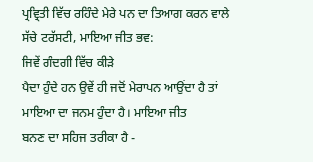ਪ੍ਰਵ੍ਰਿਤੀ ਵਿੱਚ ਰਹਿੰਦੇ ਮੇਰੇ ਪਨ ਦਾ ਤਿਆਗ ਕਰਨ ਵਾਲੇ ਸੱਚੇ ਟਰੱਸਟੀ, ਮਾਇਆ ਜੀਤ ਭਵ:
ਜਿਵੇਂ ਗੰਦਗੀ ਵਿੱਚ ਕੀੜੇ
ਪੈਦਾ ਹੁੰਦੇ ਹਨ ਉਵੇਂ ਹੀ ਜਦੋਂ ਮੇਰਾਪਨ ਆਉਂਦਾ ਹੈ ਤਾਂ ਮਾਇਆ ਦਾ ਜਨਮ ਹੁੰਦਾ ਹੈ। ਮਾਇਆ ਜੀਤ
ਬਨਣ ਦਾ ਸਹਿਜ ਤਰੀਕਾ ਹੈ -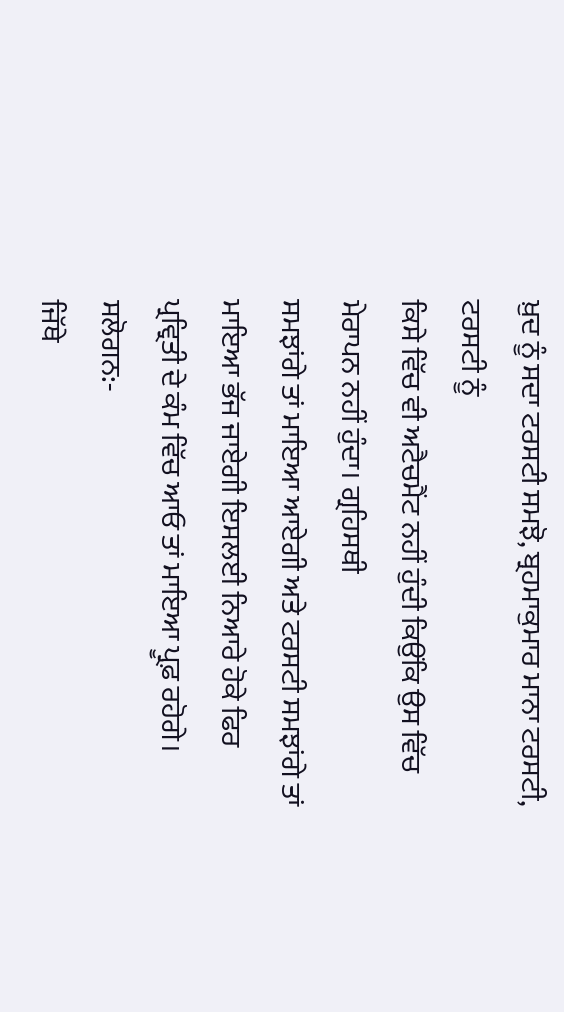ਖ਼ੁਦ ਨੂੰ ਸਦਾ ਟਰਸਟੀ ਸਮਝੋ, ਬ੍ਰਹਮਾਕੁਮਾਰ ਮਾਨਾ ਟਰਸਟੀ, ਟਰਸਟੀ ਨੂੰ
ਕਿਸੇ ਵਿੱਚ ਵੀ ਅਟੈਚਮੈਂਟ ਨਹੀਂ ਹੁੰਦੀ ਕਿਉਂਕਿ ਉਸ ਵਿੱਚ ਮੇਰਾਪਨ ਨਹੀਂ ਹੁੰਦਾ। ਗ੍ਰਹਿਸਥੀ
ਸਮਝਾਂਗੇ ਤਾਂ ਮਾਇਆ ਆਏਗੀ ਅਤੇ ਟਰਸਟੀ ਸਮਝਾਂਗੇ ਤਾਂ ਮਾਇਆ ਭੱਜ ਜਾਏਗੀ ਇਸਲਈ ਨਿਆਰੇ ਹੋਕੇ ਫਿਰ
ਪ੍ਰਵ੍ਰਿਤੀ ਦੇ ਕੰਮ ਵਿੱਚ ਆਓ ਤਾਂ ਮਾਇਆ ਪ੍ਰੂਫ਼ ਰਹੋਗੇ।
ਸਲੋਗਨ:-
ਜਿੱਥੇ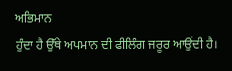ਅਭਿਮਾਨ
ਹੁੰਦਾ ਹੈ ਉੱਥੇ ਅਪਮਾਨ ਦੀ ਫੀਲਿੰਗ ਜਰੂਰ ਆਉਂਦੀ ਹੈ।